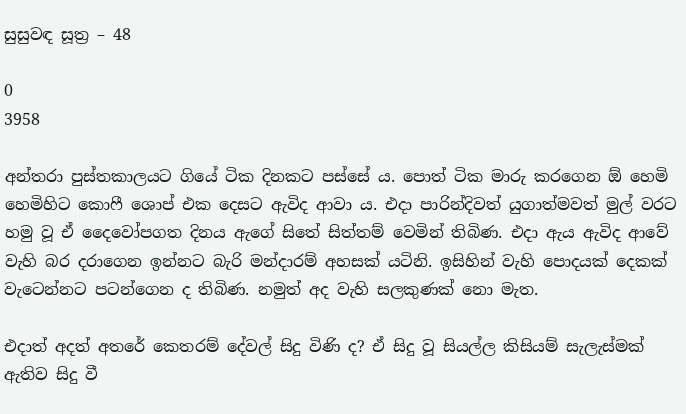සුසුවඳ සූත්‍ර – 48

0
3958

අන්තරා පුස්තකාලයට ගියේ ටික දිනකට පස්සේ ය. පොත් ටික මාරු කරගෙන ඕ හෙමි හෙමිහිට කොෆී ශොප් එක දෙසට ඇවිද ආවා ය. එදා පාරින්දිවත් යුගාත්මවත් මුල් වරට හමු වූ ඒ දෛවෝපගත දිනය ඇගේ සිතේ සිත්තම් වෙමින් තිබිණ. එදා ඇය ඇවිද ආවේ වැහි බර දරාගෙන ඉන්නට බැරි මන්දාරම් අහසක් යටිනි. ඉසිහින් වැහි පොදයක් දෙකක් වැටෙන්නට පටන්ගෙන ද තිබිණ. නමුත් අද වැහි සලකුණක් නො මැත.

එදාත් අදත් අතරේ කෙතරම් දේවල් සිදු විණි ද? ඒ සිදු වූ සියල්ල කිසියම් සැලැස්මක් ඇතිව සිදු වී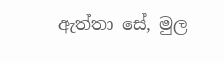ඇත්තා සේ, මුල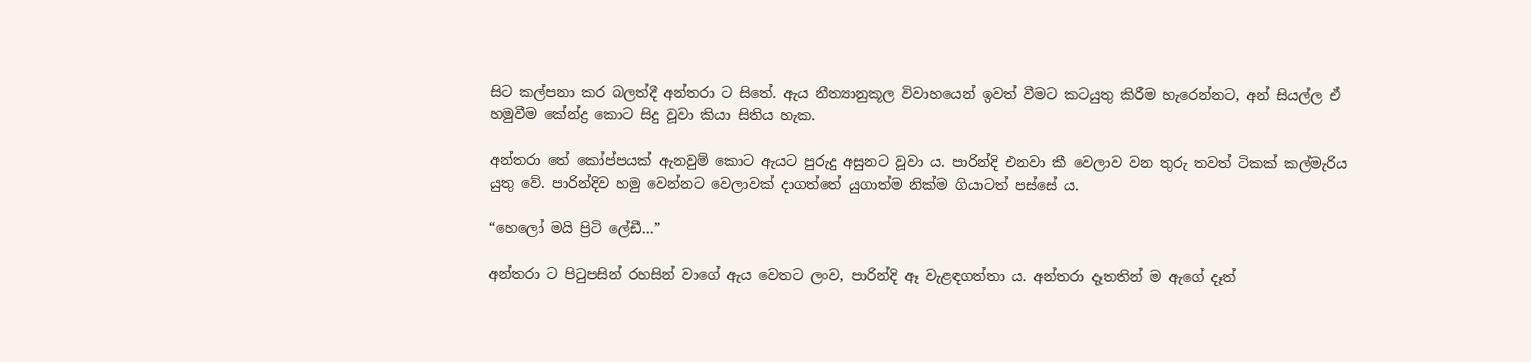සිට කල්පනා කර බලත්දී අන්තරා ට සිතේ. ඇය නීත්‍යානුකූල විවාහයෙන් ඉවත් වීමට කටයුතු කිරීම හැරෙන්නට, අන් සියල්ල ඒ හමුවීම කේන්ද්‍ර කොට සිදු වූවා කියා සිතිය හැක.

අන්තරා තේ කෝප්පයක් ඇනවුම් කොට ඇයට පුරුදු අසුනට වූවා ය. පාරින්දි එනවා කී වෙලාව වන තුරු තවත් ටිකක් කල්මැරිය යුතු වේ. පාරින්දිව හමු වෙන්නට වෙලාවක් දාගත්තේ යුගාත්ම නික්ම ගියාටත් පස්සේ ය.

“හෙලෝ මයි ප්‍රිටි ලේඩී…”

අන්තරා ට පිටුපසින් රහසින් වාගේ ඇය වෙතට ලංව, පාරින්දි ඈ වැළඳගත්තා ය. අන්තරා දෑතතින් ම ඇගේ දෑත්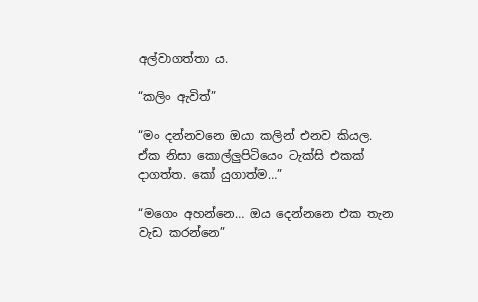අල්වාගත්තා ය.

“කලිං ඇවිත්”

“මං දන්නවනෙ ඔයා කලින් එනව කියල. ඒක නිසා කොල්ලුපිටියෙං ටැක්සි එකක් දාගත්ත. කෝ යුගාත්ම…”

“මගෙං අහන්නෙ… ඔය දෙන්නනෙ එක තැන වැඩ කරන්නෙ”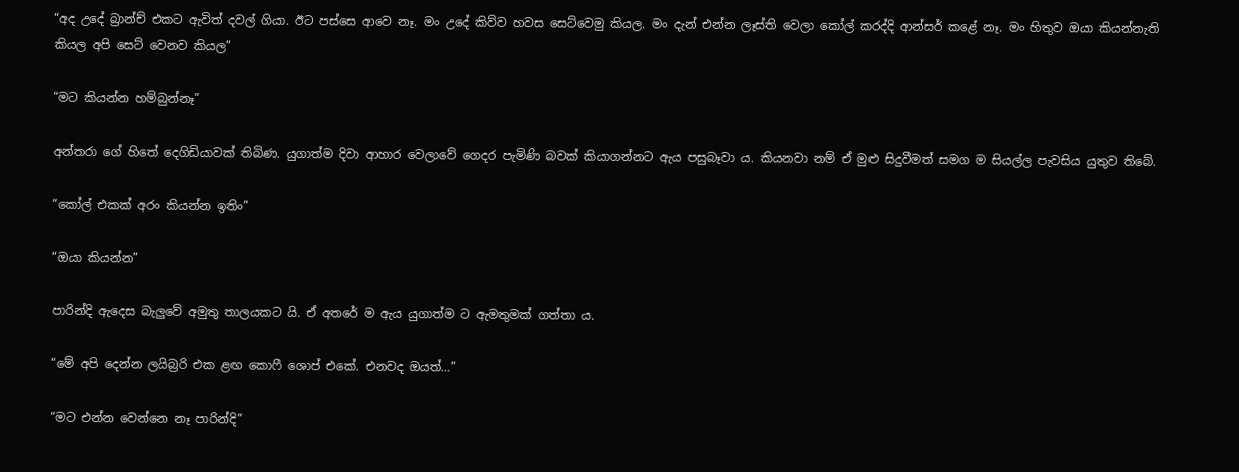“අද උදේ බ්‍රාන්ච් එකට ඇවිත් දවල් ගියා. ඊට පස්සෙ ආවෙ නෑ. මං උදේ කිව්ව හවස සෙට්වෙමු කියල. මං දැන් එන්න ලෑස්ති වෙලා කෝල් කරද්දි ආන්සර් කළේ නෑ. මං හිතුව ඔයා කියන්නැති කියල අපි සෙට් වෙනව කියල”

“මට කියන්න හම්බුන්නෑ”

අන්තරා ගේ හිතේ දෙගිඩියාවක් තිබිණ. යුගාත්ම දිවා ආහාර වෙලාවේ ගෙදර පැමිණි බවක් කියාගන්නට ඇය පසුබෑවා ය. කියනවා නම් ඒ මුළු සිදුවීමත් සමග ම සියල්ල පැවසිය යුතුව තිබේ.

“කෝල් එකක් අරං කියන්න ඉතිං”

“ඔයා කියන්න”

පාරින්දි ඇදෙස බැලුවේ අමුතු තාලයකට යි. ඒ අතරේ ම ඇය යුගාත්ම ට ඇමතුමක් ගත්තා ය.

“මේ අපි දෙන්න ලයිබ්‍රරි එක ළඟ කොෆී ශොප් එකේ. එනවද ඔයත්…”

“මට එන්න වෙන්නෙ නෑ පාරින්දි”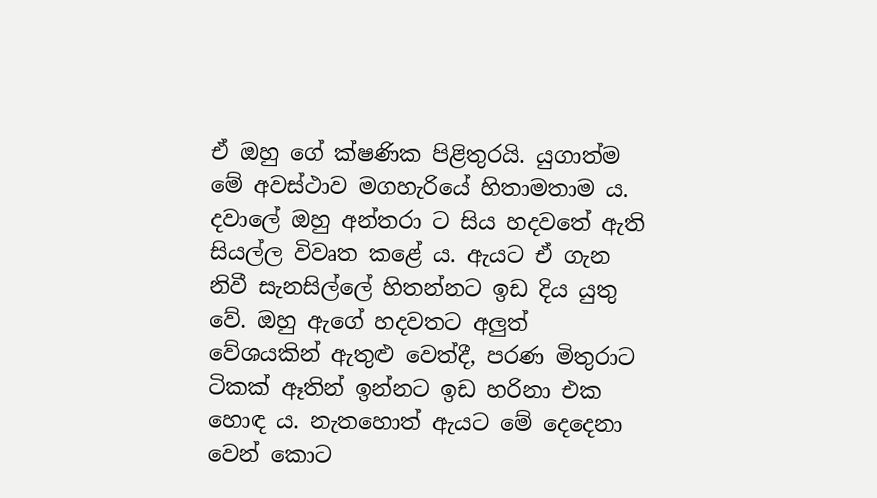ඒ ඔහු ගේ ක්ෂණික පිළිතුරයි. යුගාත්ම මේ අවස්ථාව මගහැරියේ හිතාමතාම ය. දවාලේ ඔහු අන්තරා ට සිය හදවතේ ඇති සියල්ල විවෘත කළේ ය. ඇයට ඒ ගැන නිවී සැනසිල්ලේ හිතන්නට ඉඩ දිය යුතු වේ. ඔහු ඇගේ හදවතට අලුත් වේශයකින් ඇතුළු වෙත්දී, පරණ මිතුරාට ටිකක් ඈතින් ඉන්නට ඉඩ හරිනා එක හොඳ ය. නැතහොත් ඇයට මේ දෙදෙනා වෙන් කොට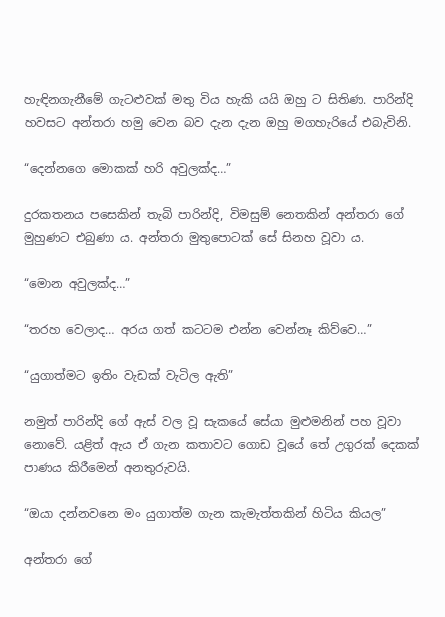හැඳිනගැනීමේ ගැටළුවක් මතු විය හැකි යයි ඔහු ට සිතිණ. පාරින්දි හවසට අන්තරා හමු වෙන බව දැන දැන ඔහු මගහැරියේ එබැවිනි.

“දෙන්නගෙ මොකක් හරි අවුලක්ද…”

දුරකතනය පසෙකින් තැබි පාරින්දි, විමසුම් නෙතකින් අන්තරා ගේ මුහුණට එබුණා ය. අන්තරා මුතුපොටක් සේ සිනහ වූවා ය.

“මොන අවුලක්ද…”

“තරහ වෙලාද… අරය ගත් කටටම එන්න වෙන්නෑ කිව්වෙ…”

“යුගාත්මට ඉතිං වැඩක් වැටිල ඇති”

නමුත් පාරින්දි ගේ ඇස් වල වූ සැකයේ සේයා මුළුමනින් පහ වූවා නොවේ. යළිත් ඇය ඒ ගැන කතාවට ගොඩ වූයේ තේ උගුරක් දෙකක් පාණය කිරීමෙන් අනතුරුවයි.

“ඔයා දන්නවනෙ මං යුගාත්ම ගැන කැමැත්තකින් හිටිය කියල”

අන්තරා ගේ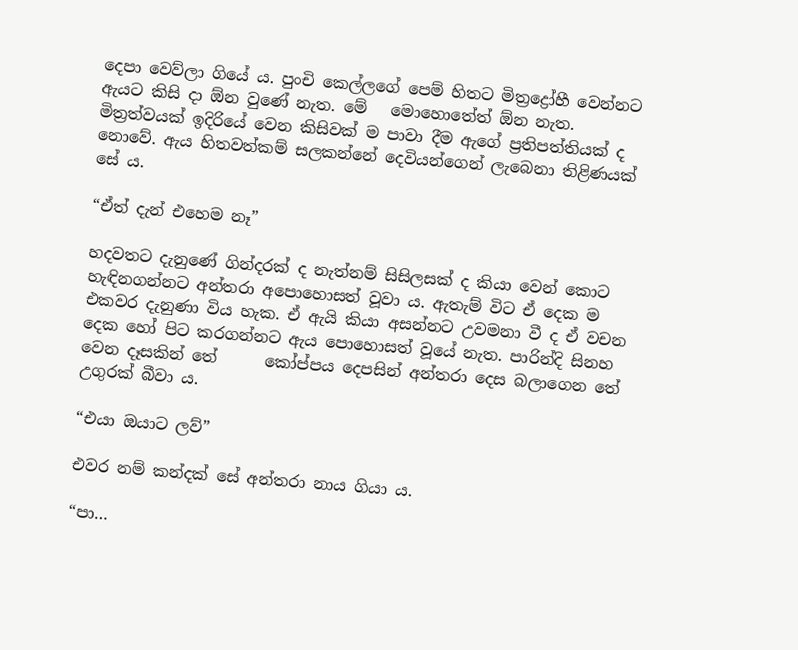දෙපා වෙව්ලා ගියේ ය. පුංචි කෙල්ලගේ පෙම් හිතට මිත්‍රද්‍රෝහී වෙන්නට ඇයට කිසි දා ඕන වුණේ නැත. මේ   මොහොතේත් ඕන නැත. මිත්‍රත්වයක් ඉදිරියේ වෙන කිසිවක් ම පාවා දීම ඇගේ ප්‍රතිපත්තියක් ද නොවේ. ඇය හිතවත්කම් සලකන්නේ දෙවියන්ගෙන් ලැබෙනා තිළිණයක් සේ ය.

“ඒත් දැන් එහෙම නෑ”

හදවතට දැනුණේ ගින්දරක් ද නැත්නම් සිසිලසක් ද කියා වෙන් කොට හැඳිනගන්නට අන්තරා අපොහොසත් වූවා ය. ඇතැම් විට ඒ දෙක ම එකවර දැනුණා විය හැක. ඒ ඇයි කියා අසන්නට උවමනා වී ද ඒ වචන දෙක හෝ පිට කරගන්නට ඇය පොහොසත් වූයේ නැත. පාරින්දි සිනහ වෙන දෑසකින් තේ      කෝප්පය දෙපසින් අන්තරා දෙස බලාගෙන තේ උගුරක් බීවා ය.

“එයා ඔයාට ලව්”

එවර නම් කන්දක් සේ අන්තරා නාය ගියා ය.

“පා…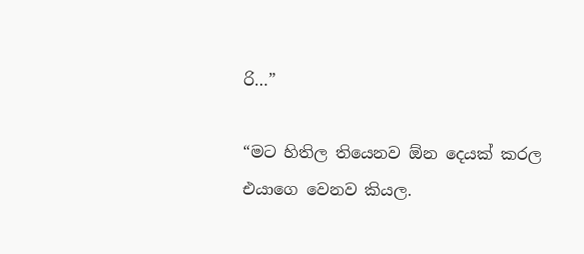රි…”

“මට හිතිල තියෙනව ඕන දෙයක් කරල එයාගෙ වෙනව කියල.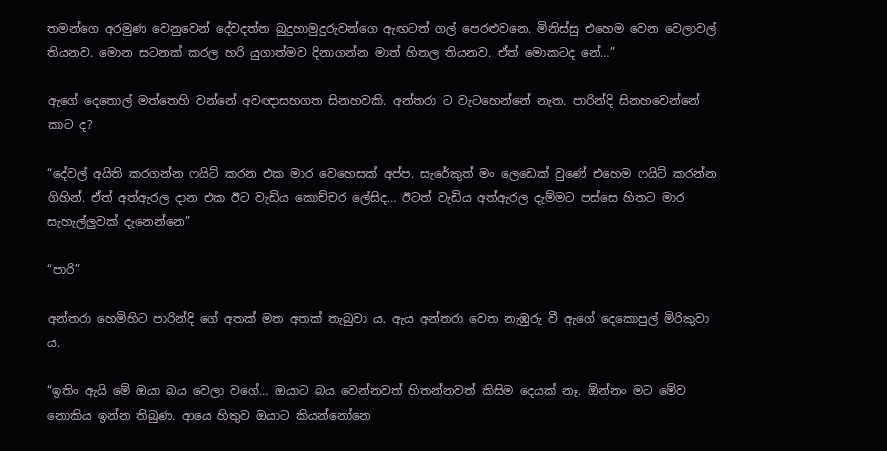තමන්ගෙ අරමුණ වෙනුවෙන් දේවදත්ත බුදුහාමුදුරුවන්ගෙ ඇඟටත් ගල් පෙරළුවනෙ. මිනිස්සු එහෙම වෙන වෙලාවල් තියනව. මොන සටනක් කරල හරි යුගාත්මව දිනාගන්න මාත් හිතල තියනව. ඒත් මොකටද නේ…”

ඇගේ දෙතොල් මත්තෙහි වන්නේ අවඥාසහගත සිනහවකි. අන්තරා ට වැටහෙන්නේ නැත. පාරින්දි සිනහවෙන්නේ කාට ද?

“දේවල් අයිති කරගන්න ෆයිට් කරන එක මාර වෙහෙසක් අප්ප. සැරේකුත් මං ලෙඩෙක් වුණේ එහෙම ෆයිට් කරන්න ගිහින්. ඒත් අත්ඇරල දාන එක ඊට වැඩිය කොච්චර ලේසිද… ඊටත් වැඩිය අත්ඇරල දැම්මට පස්සෙ හිතට මාර සැහැල්ලුවක් දැනෙන්නෙ”

“පාරි”

අන්තරා හෙමිහිට පාරින්දි ගේ අතක් මත අතක් තැබුවා ය. ඇය අන්තරා වෙත නැඹුරු වී ඇගේ දෙකොපුල් මිරිකුවා ය.

“ඉතිං ඇයි මේ ඔයා බය වෙලා වගේ… ඔයාට බය වෙන්නවත් හිතන්නවත් කිසිම දෙයක් නෑ. ඕන්නං මට මේව නොකිය ඉන්න තිබුණ. ආයෙ හිතුව ඔයාට කියන්නෝනෙ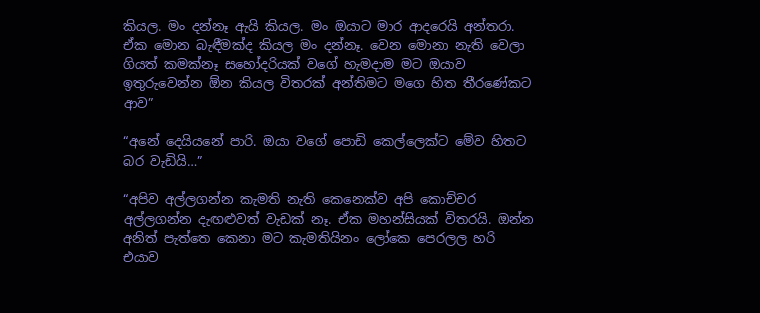කියල. මං දන්නෑ ඇයි කියල. මං ඔයාට මාර ආදරෙයි අන්තරා. ඒක මොන බැඳීමක්ද කියල මං දන්නෑ. වෙන මොනා නැති වෙලා ගියත් කමක්නෑ සහෝදරියක් වගේ හැමදාම මට ඔයාව ඉතුරුවෙන්න ඕන කියල විතරක් අන්තිමට මගෙ හිත තීරණේකට ආව”

“අනේ දෙයියනේ පාරි. ඔයා වගේ පොඩි කෙල්ලෙක්ට මේව හිතට බර වැඩියි…”

“අපිව අල්ලගන්න කැමති නැති කෙනෙක්ව අපි කොච්චර අල්ලගන්න දැඟළුවත් වැඩක් නෑ. ඒක මහන්සියක් විතරයි. ඔන්න අනිත් පැත්තෙ කෙනා මට කැමතියිනං ලෝකෙ පෙරලල හරි එයාව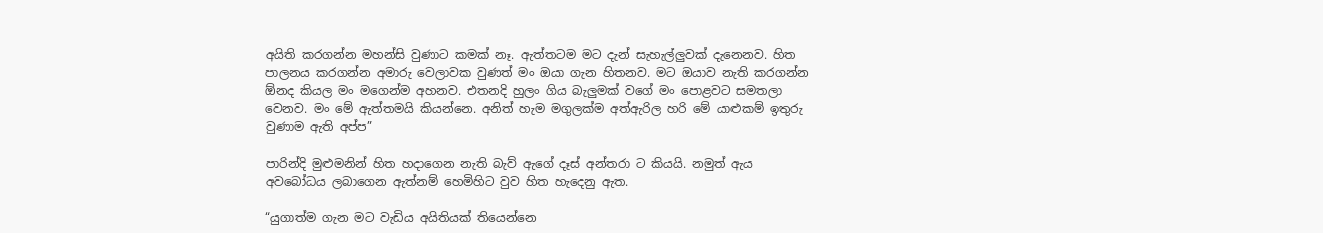අයිති කරගන්න මහන්සි වුණාට කමක් නෑ. ඇත්තටම මට දැන් සැහැල්ලුවක් දැනෙනව. හිත පාලනය කරගන්න අමාරු වෙලාවක වුණත් මං ඔයා ගැන හිතනව. මට ඔයාව නැති කරගන්න ඕනද කියල මං මගෙන්ම අහනව. එතනදි හුලං ගිය බැලුමක් වගේ මං පොළවට සමතලා වෙනව. මං මේ ඇත්තමයි කියන්නෙ. අනිත් හැම මගුලක්ම අත්ඇරිල හරි මේ යාළුකම් ඉතුරු වුණාම ඇති අප්ප”

පාරින්දි මුළුමනින් හිත හදාගෙන නැති බැව් ඇගේ දෑස් අන්තරා ට කියයි. නමුත් ඇය අවබෝධය ලබාගෙන ඇත්නම් හෙමිහිට වුව හිත හැදෙනු ඇත.

“යුගාත්ම ගැන මට වැඩිය අයිතියක් තියෙන්නෙ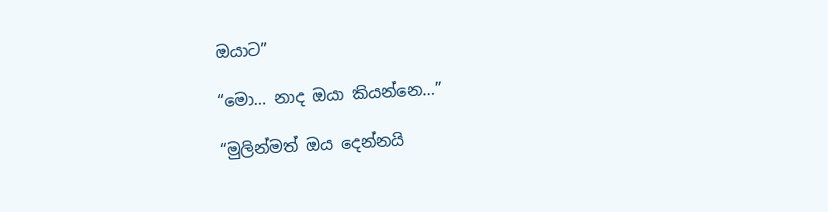ඔයාට”

“මො… නාද ඔයා කියන්නෙ…”

“මුලින්මත් ඔය දෙන්නයි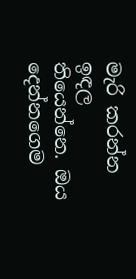මැරි කරන්න ඉඳල තියෙන්නෙ. ඔය දෙන්නගෙම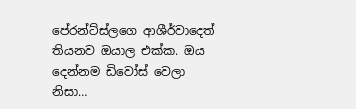පේරන්ට්ස්ලගෙ ආශීර්වාදෙත් තියනව ඔයාල එක්ක. ඔය දෙන්නම ඩිවෝස් වෙලා නිසා…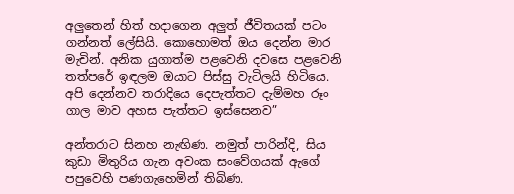අලුතෙන් හිත් හදාගෙන අලුත් ජීවිතයක් පටං ගන්නත් ලේසියි. කොහොමත් ඔය දෙන්න මාර මැචින්. අනික යුගාත්ම පළවෙනි දවසෙ පළවෙනි තත්පරේ ඉඳලම ඔයාට පිස්සු වැටිලයි හිටියෙ. අපි දෙන්නව තරාදියෙ දෙපැත්තට දැම්මහ රූං ගාල මාව අහස පැත්තට ඉස්සෙනව”

අන්තරාට සිනහ නැඟිණ. නමුත් පාරින්දි, සිය කුඩා මිතුරිය ගැන අවංක සංවේගයක් ඇගේ පපුවෙහි පණගැහෙමින් තිබිණ.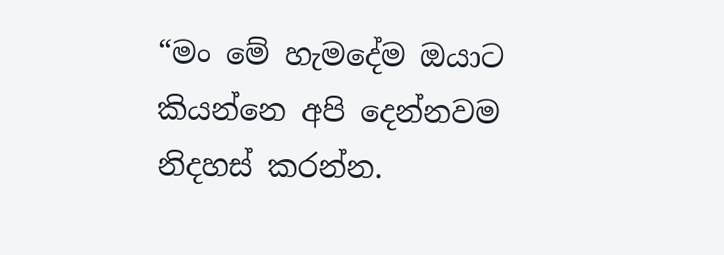“මං මේ හැමදේම ඔයාට කියන්නෙ අපි දෙන්නවම නිදහස් කරන්න.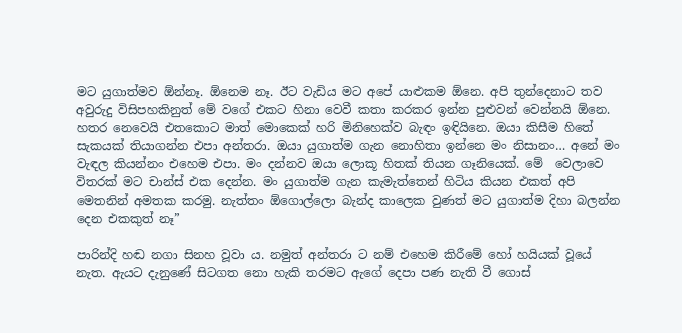මට යුගාත්මව ඕන්නෑ. ඕනෙම නෑ. ඊට වැඩිය මට අපේ යාළුකම ඕනෙ. අපි තුන්දෙනාට තව අවුරුදු විසිපහකිනුත් මේ වගේ එකට හිනා වෙවී කතා කරකර ඉන්න පුළුවන් වෙන්නයි ඕනෙ. හතර නෙවෙයි එතකොට මාත් මොකෙක් හරි මිනිහෙක්ව බැඳං ඉඳියිනෙ. ඔයා කිසීම හිතේ සැකයක් තියාගන්න එපා අන්තරා. ඔයා යුගාත්ම ගැන නොහිතා ඉන්නෙ මං නිසානං… අනේ මං වැඳල කියන්නං එහෙම එපා. මං දන්නව ඔයා ලොකූ හිතක් තියන ගෑනියෙක්. මේ  වෙලාවෙ විතරක් මට චාන්ස් එක දෙන්න. මං යුගාත්ම ගැන කැමැත්තෙන් හිටිය කියන එකත් අපි මෙතනින් අමතක කරමු. නැත්තං ඕගොල්ලො බැන්ද කාලෙක වුණත් මට යුගාත්ම දිහා බලන්න දෙන එකකුත් නෑ”

පාරින්දි හඬ නගා සිනහ වූවා ය. නමුත් අන්තරා ට නම් එහෙම කිරීමේ හෝ හයියක් වූයේ නැත. ඇයට දැනුණේ සිටගත නො හැකි තරමට ඇගේ දෙපා පණ නැති වී ගොස්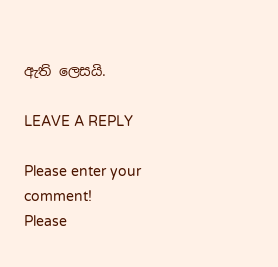ඇති ලෙසයි.

LEAVE A REPLY

Please enter your comment!
Please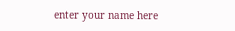enter your name here